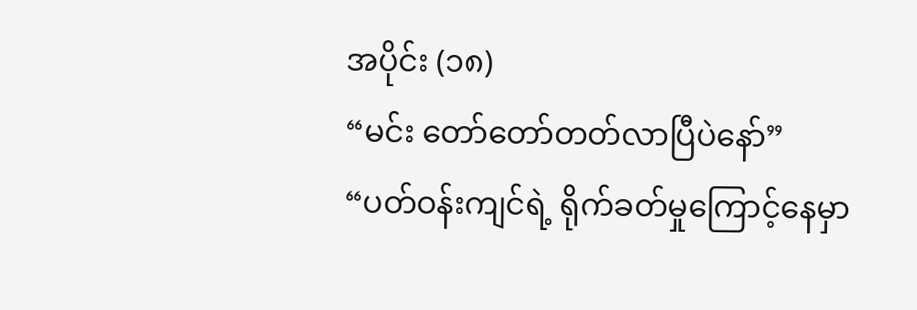အပိုင်း (၁၈)
“မင်း တော်တော်တတ်လာပြီပဲနော်”
“ပတ်ဝန်းကျင်ရဲ့ ရိုက်ခတ်မှုကြောင့်နေမှာ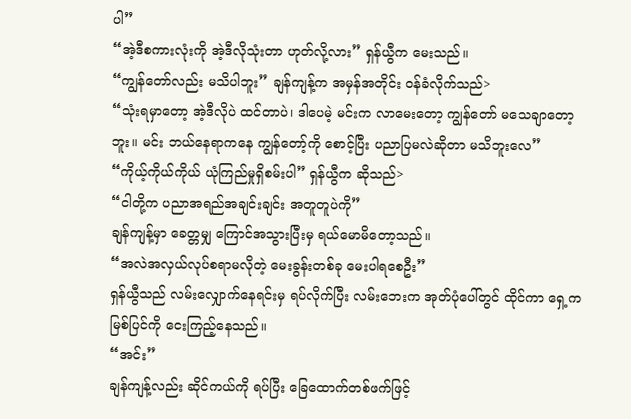ပါ”
“အဲ့ဒီစကားလုံးကို အဲ့ဒီလိုသုံးတာ ဟုတ်လို့လား” ရှန်ယွီက မေးသည်။
“ကျွန်တော်လည်း မသိပါဘူး” ချန်ကျန့်က အမှန်အတိုင်း ဝန်ခံလိုက်သည်>
“သုံးရမှာတော့ အဲ့ဒီလိုပဲ ထင်တာပဲ၊ ဒါပေမဲ့ မင်းက လာမေးတော့ ကျွန်တော် မသေချာတော့ဘူး။ မင်း ဘယ်နေရာကနေ ကျွန်တော့်ကို စောင့်ပြီး ပညာပြမလဲဆိုတာ မသိဘူးလေ”
“ကိုယ့်ကိုယ်ကိုယ် ယုံကြည်မှုရှိစမ်းပါ” ရှန်ယွီက ဆိုသည်>
“ငါတို့က ပညာအရည်အချင်းချင်း အတူတူပဲကို”
ချန်ကျန့်မှာ ခေတ္တမျှ ကြောင်အသွားပြီးမှ ရယ်မောမိတော့သည်။
“အလဲအလှယ်လုပ်စရာမလိုတဲ့ မေးခွန်းတစ်ခု မေးပါရစေဦး”
ရှန်ယွီသည် လမ်းလျှောက်နေရင်းမှ ရပ်လိုက်ပြီး လမ်းဘေးက အုတ်ပုံပေါ်တွင် ထိုင်ကာ ရှေ့က မြစ်ပြင်ကို ငေးကြည့်နေသည်။
“အင်း”
ချန်ကျန့်လည်း ဆိုင်ကယ်ကို ရပ်ပြီး ခြေထောက်တစ်ဖက်ဖြင့်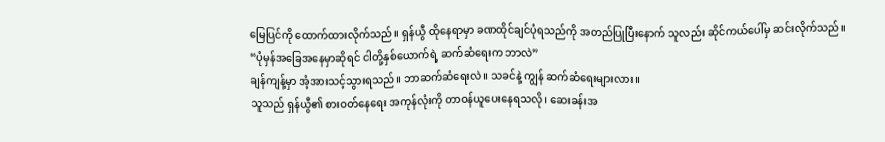မြေပြင်ကို ထောက်ထားလိုက်သည်။ ရှန်ယွီ ထိုနေရာမှာ ခဏထိုင်ချင်ပုံရသည်ကို အတည်ပြုပြီးနောက် သူလည်း ဆိုင်ကယ်ပေါ်မှ ဆင်းလိုက်သည်။
“ပုံမှန်အခြေအနေမှာဆိုရင် ငါတို့နှစ်ယောက်ရဲ့ ဆက်ဆံရေးက ဘာလဲ”
ချန်ကျန့်မှာ အံ့အားသင့်သွားရသည်။ ဘာဆက်ဆံရေးလဲ။ သခင်နဲ့ ကျွန် ဆက်ဆံရေးများလား။
သူသည် ရှန်ယွီ၏ စားဝတ်နေရေး အကုန်လုံးကို တာဝန်ယူပေးနေရသလို၊ ဆေးခန်းအ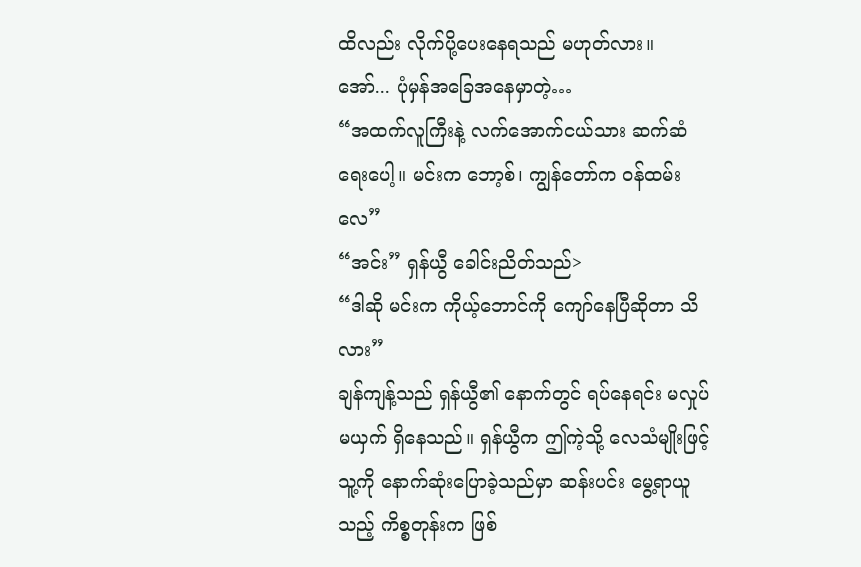ထိလည်း လိုက်ပို့ပေးနေရသည် မဟုတ်လား။
အော်... ပုံမှန်အခြေအနေမှာတဲ့…
“အထက်လူကြီးနဲ့ လက်အောက်ငယ်သား ဆက်ဆံရေးပေါ့။ မင်းက ဘော့စ်၊ ကျွန်တော်က ဝန်ထမ်းလေ”
“အင်း” ရှန်ယွီ ခေါင်းညိတ်သည်>
“ဒါဆို မင်းက ကိုယ့်ဘောင်ကို ကျော်နေပြီဆိုတာ သိလား”
ချန်ကျန့်သည် ရှန်ယွီ၏ နောက်တွင် ရပ်နေရင်း မလှုပ်မယှက် ရှိနေသည်။ ရှန်ယွီက ဤကဲ့သို့ လေသံမျိုးဖြင့် သူ့ကို နောက်ဆုံးပြောခဲ့သည်မှာ ဆန်းပင်း မွေ့ရာယူသည့် ကိစ္စတုန်းက ဖြစ်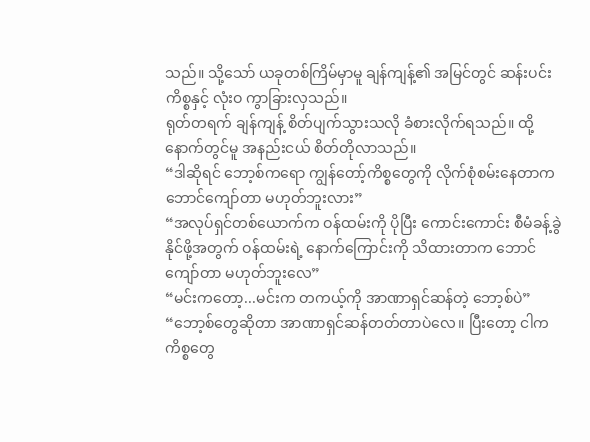သည်။ သို့သော် ယခုတစ်ကြိမ်မှာမူ ချန်ကျန့်၏ အမြင်တွင် ဆန်းပင်းကိစ္စနှင့် လုံးဝ ကွာခြားလှသည်။
ရုတ်တရက် ချန်ကျန့် စိတ်ပျက်သွားသလို ခံစားလိုက်ရသည်။ ထို့နောက်တွင်မူ အနည်းငယ် စိတ်တိုလာသည်။
“ဒါဆိုရင် ဘော့စ်ကရော ကျွန်တော့်ကိစ္စတွေကို လိုက်စုံစမ်းနေတာက ဘောင်ကျော်တာ မဟုတ်ဘူးလား”
“အလုပ်ရှင်တစ်ယောက်က ဝန်ထမ်းကို ပိုပြီး ကောင်းကောင်း စီမံခန့်ခွဲနိုင်ဖို့အတွက် ဝန်ထမ်းရဲ့ နောက်ကြောင်းကို သိထားတာက ဘောင်ကျော်တာ မဟုတ်ဘူးလေ”
“မင်းကတော့...မင်းက တကယ့်ကို အာဏာရှင်ဆန်တဲ့ ဘော့စ်ပဲ”
“ဘော့စ်တွေဆိုတာ အာဏာရှင်ဆန်တတ်တာပဲလေ။ ပြီးတော့ ငါက ကိစ္စတွေ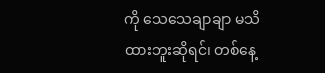ကို သေသေချာချာ မသိထားဘူးဆိုရင်၊ တစ်နေ့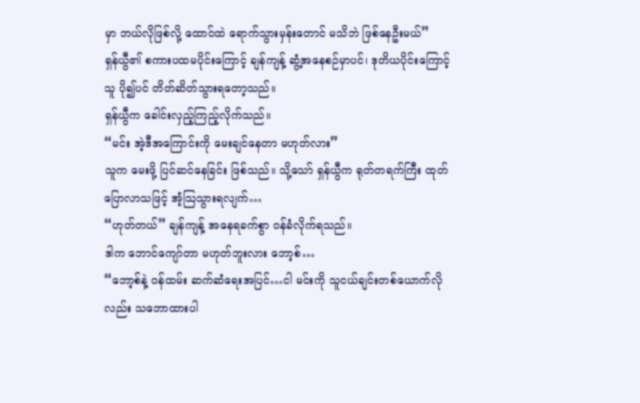မှာ ဘယ်လိုဖြစ်လို့ ထောင်ထဲ ရောက်သွားမှန်းတောင် မသိဘဲ ဖြစ်နေဦးမယ်”
ရှန်ယွီ၏ စကားပထမပိုင်းကြောင့် ချန်ကျန့် ဆွံ့အနေစဉ်မှာပင်၊ ဒုတိယပိုင်းကြောင့် သူ ပို၍ပင် တိတ်ဆိတ်သွားရတော့သည်။
ရှန်ယွီက ခေါင်းလှည့်ကြည့်လိုက်သည်။
“မင်း အဲ့ဒီအကြောင်းကို မေးချင်နေတာ မဟုတ်လား”
သူက မေးဖို့ ပြင်ဆင်နေခြင်း ဖြစ်သည်။ သို့သော် ရှန်ယွီက ရုတ်တရက်ကြီး ထုတ်ပြောလာသဖြင့် အံ့သြသွားရလျက်…
“ဟုတ်တယ်” ချန်ကျန့် အနေရခက်စွာ ဝန်ခံလိုက်ရသည်။
ဒါက ဘောင်ကျော်တာ မဟုတ်ဘူးလား ဘော့စ်…
“ဘော့စ်နဲ့ ဝန်ထမ်း ဆက်ဆံရေးအပြင်…ငါ မင်းကို သူငယ်ချင်းတစ်ယောက်လိုလည်း သဘောထားပါ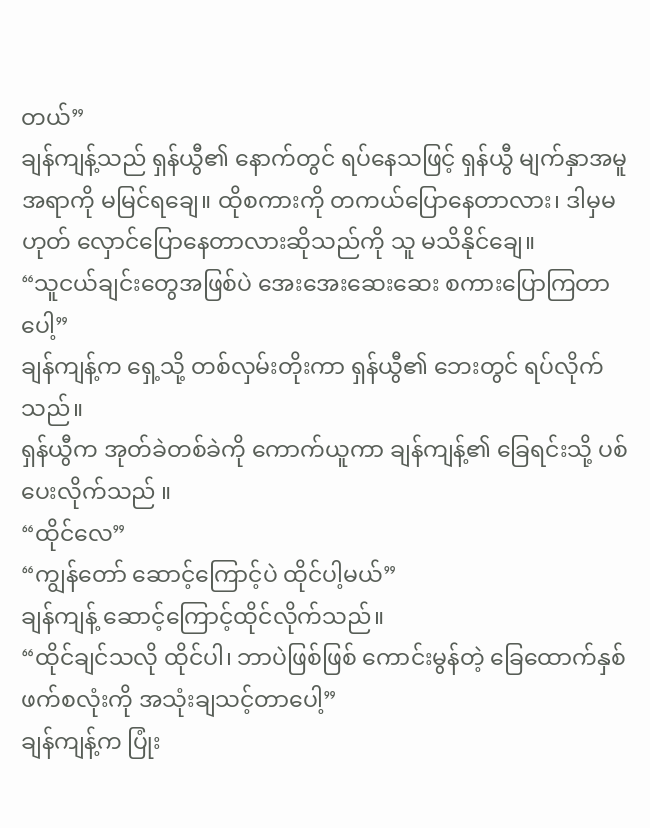တယ်”
ချန်ကျန့်သည် ရှန်ယွီ၏ နောက်တွင် ရပ်နေသဖြင့် ရှန်ယွီ မျက်နှာအမူအရာကို မမြင်ရချေ။ ထိုစကားကို တကယ်ပြောနေတာလား၊ ဒါမှမဟုတ် လှောင်ပြောနေတာလားဆိုသည်ကို သူ မသိနိုင်ချေ။
“သူငယ်ချင်းတွေအဖြစ်ပဲ အေးအေးဆေးဆေး စကားပြောကြတာပေါ့”
ချန်ကျန့်က ရှေ့သို့ တစ်လှမ်းတိုးကာ ရှန်ယွီ၏ ဘေးတွင် ရပ်လိုက်သည်။
ရှန်ယွီက အုတ်ခဲတစ်ခဲကို ကောက်ယူကာ ချန်ကျန့်၏ ခြေရင်းသို့ ပစ်ပေးလိုက်သည် ။
“ထိုင်လေ”
“ကျွန်တော် ဆောင့်ကြောင့်ပဲ ထိုင်ပါ့မယ်”
ချန်ကျန့် ဆောင့်ကြောင့်ထိုင်လိုက်သည်။
“ထိုင်ချင်သလို ထိုင်ပါ၊ ဘာပဲဖြစ်ဖြစ် ကောင်းမွန်တဲ့ ခြေထောက်နှစ်ဖက်စလုံးကို အသုံးချသင့်တာပေါ့”
ချန်ကျန့်က ပြုံး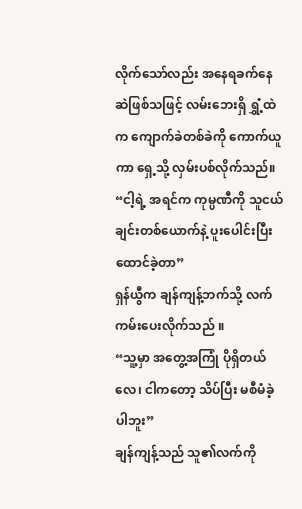လိုက်သော်လည်း အနေရခက်နေဆဲဖြစ်သဖြင့် လမ်းဘေးရှိ ရွှံ့ထဲက ကျောက်ခဲတစ်ခဲကို ကောက်ယူကာ ရှေ့သို့ လှမ်းပစ်လိုက်သည်။
“ငါ့ရဲ့ အရင်က ကုမ္ပဏီကို သူငယ်ချင်းတစ်ယောက်နဲ့ ပူးပေါင်းပြီး ထောင်ခဲ့တာ”
ရှန်ယွီက ချန်ကျန့်ဘက်သို့ လက်ကမ်းပေးလိုက်သည် ။
“သူ့မှာ အတွေ့အကြုံ ပိုရှိတယ်လေ၊ ငါကတော့ သိပ်ပြီး မစီမံခဲ့ပါဘူး”
ချန်ကျန့်သည် သူ၏လက်ကို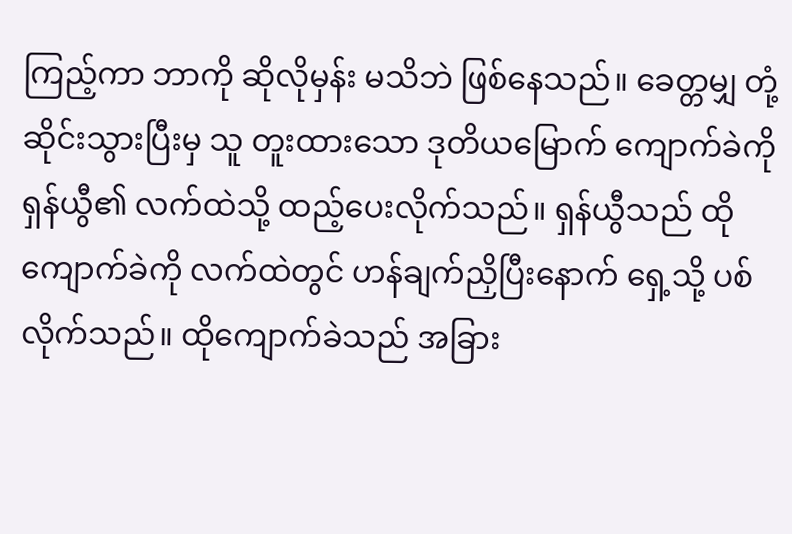ကြည့်ကာ ဘာကို ဆိုလိုမှန်း မသိဘဲ ဖြစ်နေသည်။ ခေတ္တမျှ တုံ့ဆိုင်းသွားပြီးမှ သူ တူးထားသော ဒုတိယမြောက် ကျောက်ခဲကို ရှန်ယွီ၏ လက်ထဲသို့ ထည့်ပေးလိုက်သည်။ ရှန်ယွီသည် ထိုကျောက်ခဲကို လက်ထဲတွင် ဟန်ချက်ညှိပြီးနောက် ရှေ့သို့ ပစ်လိုက်သည်။ ထိုကျောက်ခဲသည် အခြား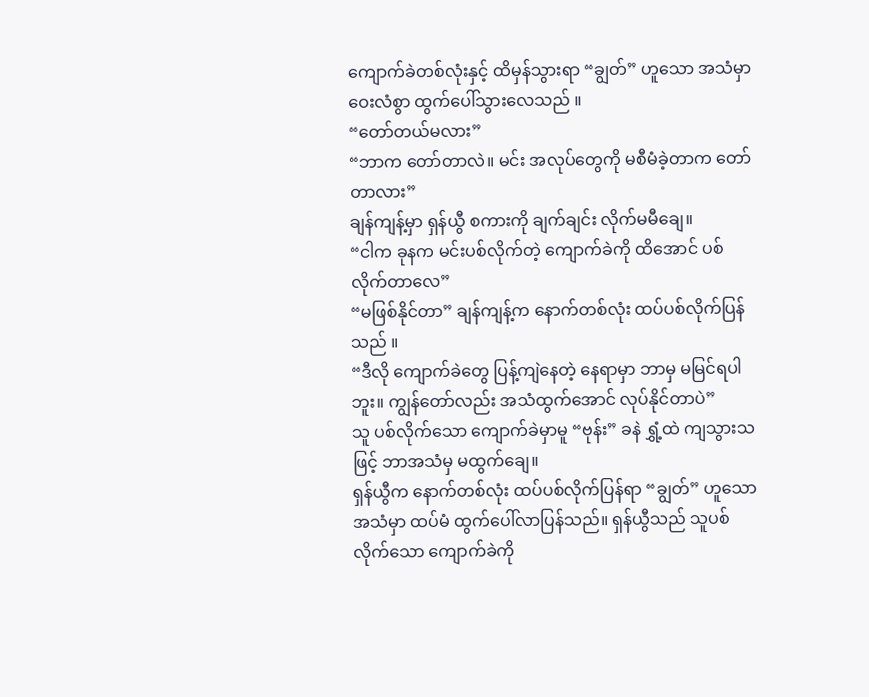ကျောက်ခဲတစ်လုံးနှင့် ထိမှန်သွားရာ “ချွတ်” ဟူသော အသံမှာ ဝေးလံစွာ ထွက်ပေါ်သွားလေသည် ။
“တော်တယ်မလား”
“ဘာက တော်တာလဲ။ မင်း အလုပ်တွေကို မစီမံခဲ့တာက တော်တာလား”
ချန်ကျန့်မှာ ရှန်ယွီ စကားကို ချက်ချင်း လိုက်မမီချေ။
“ငါက ခုနက မင်းပစ်လိုက်တဲ့ ကျောက်ခဲကို ထိအောင် ပစ်လိုက်တာလေ”
“မဖြစ်နိုင်တာ” ချန်ကျန့်က နောက်တစ်လုံး ထပ်ပစ်လိုက်ပြန်သည် ။
“ဒီလို ကျောက်ခဲတွေ ပြန့်ကျဲနေတဲ့ နေရာမှာ ဘာမှ မမြင်ရပါဘူး။ ကျွန်တော်လည်း အသံထွက်အောင် လုပ်နိုင်တာပဲ”
သူ ပစ်လိုက်သော ကျောက်ခဲမှာမူ “ဗုန်း” ခနဲ ရွှံ့ထဲ ကျသွားသဖြင့် ဘာအသံမှ မထွက်ချေ။
ရှန်ယွီက နောက်တစ်လုံး ထပ်ပစ်လိုက်ပြန်ရာ “ချွတ်” ဟူသော အသံမှာ ထပ်မံ ထွက်ပေါ်လာပြန်သည်။ ရှန်ယွီသည် သူပစ်လိုက်သော ကျောက်ခဲကို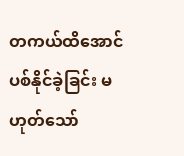တကယ်ထိအောင် ပစ်နိုင်ခဲ့ခြင်း မဟုတ်သော်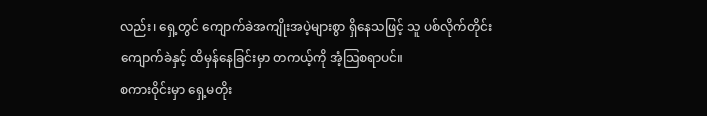လည်း၊ ရှေ့တွင် ကျောက်ခဲအကျိုးအပဲ့များစွာ ရှိနေသဖြင့် သူ ပစ်လိုက်တိုင်း ကျောက်ခဲနှင့် ထိမှန်နေခြင်းမှာ တကယ့်ကို အံ့သြစရာပင်။
စကားဝိုင်းမှာ ရှေ့မတိုး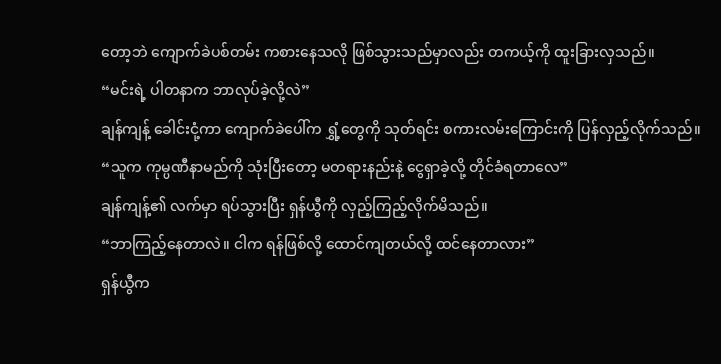တော့ဘဲ ကျောက်ခဲပစ်တမ်း ကစားနေသလို ဖြစ်သွားသည်မှာလည်း တကယ့်ကို ထူးခြားလှသည်။
“မင်းရဲ့ ပါတနာက ဘာလုပ်ခဲ့လို့လဲ”
ချန်ကျန့် ခေါင်းငုံ့ကာ ကျောက်ခဲပေါ်က ရွှံ့တွေကို သုတ်ရင်း စကားလမ်းကြောင်းကို ပြန်လှည့်လိုက်သည်။
“သူက ကုမ္ပဏီနာမည်ကို သုံးပြီးတော့ မတရားနည်းနဲ့ ငွေရှာခဲ့လို့ တိုင်ခံရတာလေ”
ချန်ကျန့်၏ လက်မှာ ရပ်သွားပြီး ရှန်ယွီကို လှည့်ကြည့်လိုက်မိသည်။
“ဘာကြည့်နေတာလဲ။ ငါက ရန်ဖြစ်လို့ ထောင်ကျတယ်လို့ ထင်နေတာလား”
ရှန်ယွီက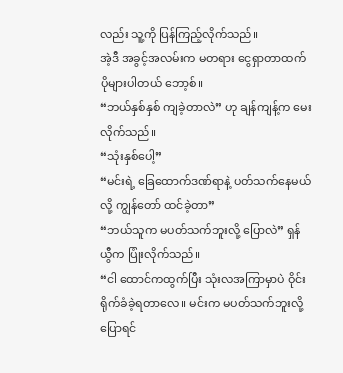လည်း သူ့ကို ပြန်ကြည့်လိုက်သည်။
အဲ့ဒီ အခွင့်အလမ်းက မတရား ငွေရှာတာထက် ပိုများပါတယ် ဘော့စ်။
“ဘယ်နှစ်နှစ် ကျခဲ့တာလဲ” ဟု ချန်ကျန့်က မေးလိုက်သည်။
“သုံးနှစ်ပေါ့”
“မင်းရဲ့ ခြေထောက်ဒဏ်ရာနဲ့ ပတ်သက်နေမယ်လို့ ကျွန်တော် ထင်ခဲ့တာ”
“ဘယ်သူက မပတ်သက်ဘူးလို့ ပြောလဲ” ရှန်ယွီက ပြုံးလိုက်သည်။
“ငါ ထောင်ကထွက်ပြီး သုံးလအကြာမှာပဲ ဝိုင်းရိုက်ခံခဲ့ရတာလေ။ မင်းက မပတ်သက်ဘူးလို့ ပြောရင်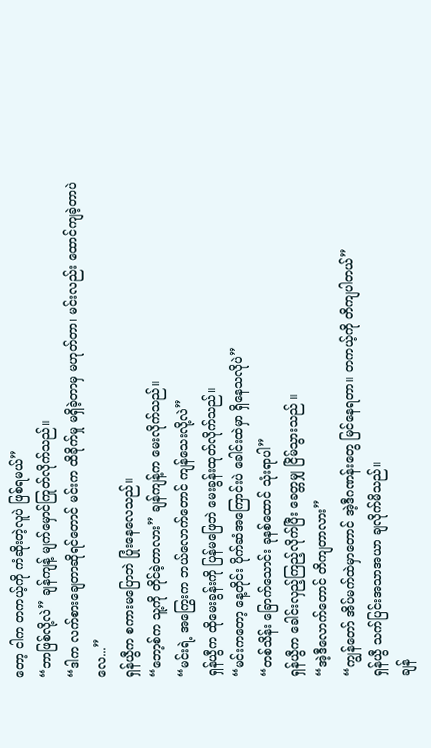တော့ ငါက တကယ့်ကို ကံဆိုးတဲ့လူပဲ ဖြစ်ရမယ်”
“ဘာဖြစ်လို့လဲ” ချန်ကျန့် မျက်မှောင်ကြုတ်လိုက်သည်။
“ဒါက လက်စားချေတာဆိုရင်တောင် မင်းက ထိခိုက်မှု မရှိခဲ့တာမှ မဟုတ်တာ၊ မင်းလည်း ထောင်ကျခဲ့တာပဲလေ...”
ရှန်ယွီက စကားမပြောဘဲ ပြုံးနေလေသည်။
“ဘော့စ်က သူ့ကို တိုင်ခဲ့တာလား” ချန်ကျန့်က မေးလိုက်သည်။
“မင်းရဲ့ အကြွေးက ဘယ်လောက်တောင် ကျန်သေးလို့လဲ”
ရှန်ယွီက ထိုမေးခွန်းကို ပြန်မဖြေဘဲ မေးခွန်းထုတ်လိုက်သည်။
“မင်းကတော့ နေ့တိုင်း ပိုက်ဆံအကြောင်းပဲ ခေါင်းထဲမှာ ရှိနေသလိုပဲ”
“တစ်သိန်း ခြောက်သောင်း ခုနစ်ထောင် သုံးရာပါ”
ရှန်ယွီက ခေါင်းလှည့်ကြည့်လိုက်ပြီး ခေတ္တမျှ ငြိမ်သွားသည် ။
“အဲ့ဒီလောက်တောင် တိကျတာလား”
“ကျွန်တော် အိပ်မက်ထဲမှာတောင် အဲ့ဒီဂဏန်းတွေ မြင်နေရတာ။ တကယ့်ကို တိကျပါတယ်”
ရှန်ယွီ သက်ပြင်းအသာအယာ ချလိုက်မိသည်။
ချန်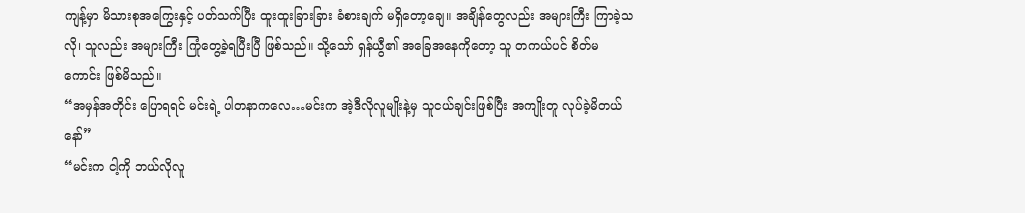ကျန့်မှာ မိသားစုအကြွေးနှင့် ပတ်သက်ပြီး ထူးထူးခြားခြား ခံစားချက် မရှိတော့ချေ။ အချိန်တွေလည်း အများကြီး ကြာခဲ့သလို၊ သူလည်း အများကြီး ကြုံတွေ့ခဲ့ရပြီးပြီ ဖြစ်သည်။ သို့သော် ရှန်ယွီ၏ အခြေအနေကိုတော့ သူ တကယ်ပင် စိတ်မကောင်း ဖြစ်မိသည်။
“အမှန်အတိုင်း ပြောရရင် မင်းရဲ့ ပါတနာကလေ…မင်းက အဲ့ဒီလိုလူမျိုးနဲ့မှ သူငယ်ချင်းဖြစ်ပြီး အကျိုးတူ လုပ်ခဲ့မိတယ်နော်”
“မင်းက ငါ့ကို ဘယ်လိုလူ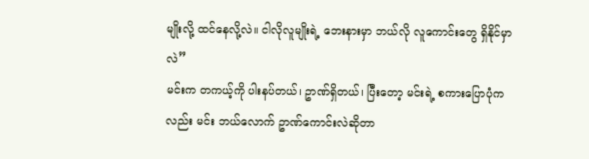မျိုးလို့ ထင်နေလို့လဲ။ ငါလိုလူမျိုးရဲ့ ဘေးနားမှာ ဘယ်လို လူကောင်းတွေ ရှိနိုင်မှာလဲ”
မင်းက တကယ့်ကို ပါးနပ်တယ်၊ ဥာဏ်ရှိတယ်၊ ပြီးတော့ မင်းရဲ့ စကားပြောပုံကလည်း မင်း ဘယ်လောက် ဥာဏ်ကောင်းလဲဆိုတာ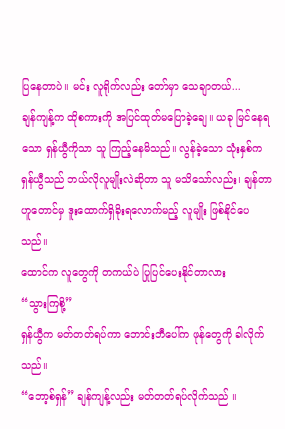ပြနေတာပဲ။ မင်း လူရိုက်လည်း တော်မှာ သေချာတယ်...
ချန်ကျန့်က ထိုစကားကို အပြင်ထုတ်မပြောခဲ့ချေ။ ယခု မြင်နေရသော ရှန်ယွီကိုသာ သူ ကြည့်နေမိသည်။ လွန်ခဲ့သော သုံးနှစ်က ရှန်ယွီသည် ဘယ်လိုလူမျိုးလဲဆိုတာ သူ မသိသော်လည်း၊ ချန်တာဟူတောင်မှ ဒူးထောက်ရှိခိုးရလောက်မည့် လူမျိုး ဖြစ်နိုင်ပေသည်။
ထောင်က လူတွေကို တကယ်ပဲ ပြုပြင်ပေးနိုင်တာလား
“သွားကြစို့”
ရှန်ယွီက မတ်တတ်ရပ်ကာ ဘောင်းဘီပေါ်က ဖုန်တွေကို ခါလိုက်သည်။
“ဘော့စ်ရှန်” ချန်ကျန့်လည်း မတ်တတ်ရပ်လိုက်သည် ။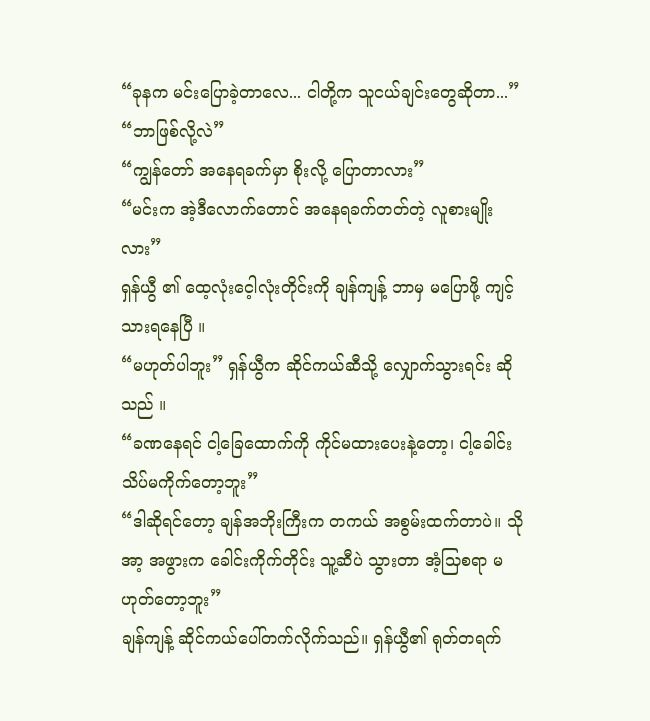“ခုနက မင်းပြောခဲ့တာလေ... ငါတို့က သူငယ်ချင်းတွေဆိုတာ...”
“ဘာဖြစ်လို့လဲ”
“ကျွန်တော် အနေရခက်မှာ စိုးလို့ ပြောတာလား”
“မင်းက အဲ့ဒီလောက်တောင် အနေရခက်တတ်တဲ့ လူစားမျိုးလား”
ရှန်ယွီ ၏ ထေ့လုံးငေ့ါလုံးတိုင်းကို ချန်ကျန့် ဘာမှ မပြောဖို့ ကျင့်သားရနေပြီ ။
“မဟုတ်ပါဘူး” ရှန်ယွီက ဆိုင်ကယ်ဆီသို့ လျှောက်သွားရင်း ဆိုသည် ။
“ခဏနေရင် ငါ့ခြေထောက်ကို ကိုင်မထားပေးနဲ့တော့၊ ငါ့ခေါင်း သိပ်မကိုက်တော့ဘူး”
“ဒါဆိုရင်တော့ ချန်အဘိုးကြီးက တကယ် အစွမ်းထက်တာပဲ။ သိုအာ့ အဖွားက ခေါင်းကိုက်တိုင်း သူ့ဆီပဲ သွားတာ အံ့သြစရာ မဟုတ်တော့ဘူး”
ချန်ကျန့် ဆိုင်ကယ်ပေါ်တက်လိုက်သည်။ ရှန်ယွီ၏ ရုတ်တရက်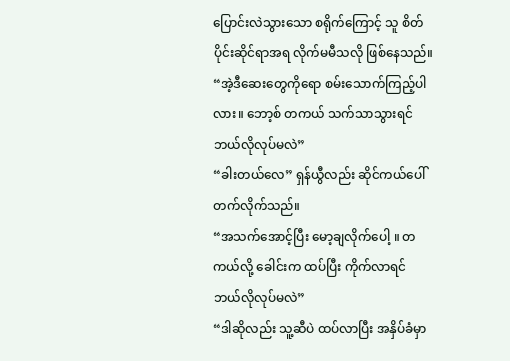ပြောင်းလဲသွားသော စရိုက်ကြောင့် သူ စိတ်ပိုင်းဆိုင်ရာအရ လိုက်မမီသလို ဖြစ်နေသည်။
“အဲ့ဒီဆေးတွေကိုရော စမ်းသောက်ကြည့်ပါလား။ ဘော့စ် တကယ် သက်သာသွားရင် ဘယ်လိုလုပ်မလဲ”
“ခါးတယ်လေ” ရှန်ယွီလည်း ဆိုင်ကယ်ပေါ် တက်လိုက်သည်။
“အသက်အောင့်ပြီး မော့ချလိုက်ပေါ့ ။ တကယ်လို့ ခေါင်းက ထပ်ပြီး ကိုက်လာရင် ဘယ်လိုလုပ်မလဲ”
“ဒါဆိုလည်း သူ့ဆီပဲ ထပ်လာပြီး အနှိပ်ခံမှာ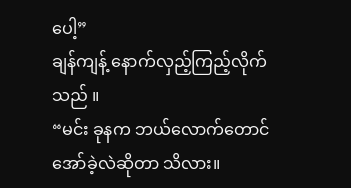ပေါ့”
ချန်ကျန့် နောက်လှည့်ကြည့်လိုက်သည် ။
“မင်း ခုနက ဘယ်လောက်တောင် အော်ခဲ့လဲဆိုတာ သိလား။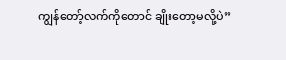ကျွန်တော့်လက်ကိုတောင် ချိုးတော့မလို့ပဲ”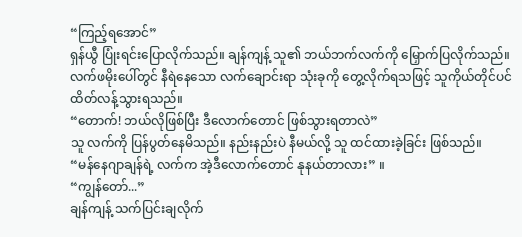“ကြည့်ရအောင်”
ရှန်ယွီ ပြုံးရင်းပြောလိုက်သည်။ ချန်ကျန့် သူ၏ ဘယ်ဘက်လက်ကို မြှောက်ပြလိုက်သည်။ လက်ဖမိုးပေါ်တွင် နီရဲနေသော လက်ချောင်းရာ သုံးခုကို တွေ့လိုက်ရသဖြင့် သူကိုယ်တိုင်ပင် ထိတ်လန့်သွားရသည်။
“တောက်! ဘယ်လိုဖြစ်ပြီး ဒီလောက်တောင် ဖြစ်သွားရတာလဲ”
သူ လက်ကို ပြန်ပွတ်နေမိသည်။ နည်းနည်းပဲ နီမယ်လို့ သူ ထင်ထားခဲ့ခြင်း ဖြစ်သည်။
“မန်နေဂျာချန်ရဲ့ လက်က အဲ့ဒီလောက်တောင် နုနယ်တာလား” ။
“ကျွန်တော်...”
ချန်ကျန့် သက်ပြင်းချလိုက်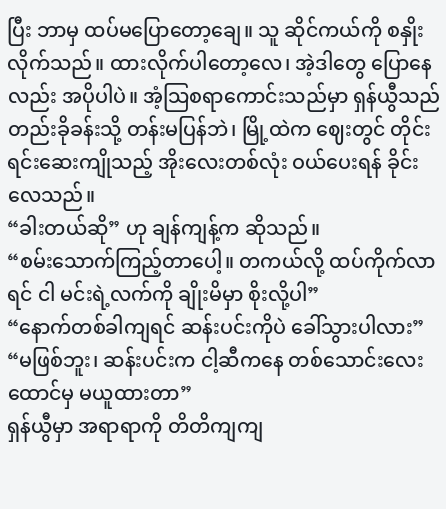ပြီး ဘာမှ ထပ်မပြောတော့ချေ။ သူ ဆိုင်ကယ်ကို စနှိုးလိုက်သည်။ ထားလိုက်ပါတော့လေ၊ အဲ့ဒါတွေ ပြောနေလည်း အပိုပါပဲ။ အံ့သြစရာကောင်းသည်မှာ ရှန်ယွီသည် တည်းခိုခန်းသို့ တန်းမပြန်ဘဲ၊ မြို့ထဲက ဈေးတွင် တိုင်းရင်းဆေးကျိုသည့် အိုးလေးတစ်လုံး ဝယ်ပေးရန် ခိုင်းလေသည်။
“ခါးတယ်ဆို” ဟု ချန်ကျန့်က ဆိုသည်။
“စမ်းသောက်ကြည့်တာပေါ့။ တကယ်လို့ ထပ်ကိုက်လာရင် ငါ မင်းရဲ့လက်ကို ချိုးမိမှာ စိုးလို့ပါ”
“နောက်တစ်ခါကျရင် ဆန်းပင်းကိုပဲ ခေါ်သွားပါလား”
“မဖြစ်ဘူး၊ ဆန်းပင်းက ငါ့ဆီကနေ တစ်သောင်းလေးထောင်မှ မယူထားတာ”
ရှန်ယွီမှာ အရာရာကို တိတိကျကျ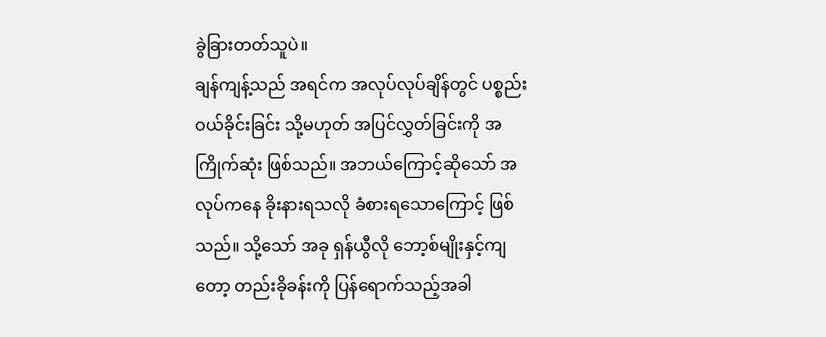ခွဲခြားတတ်သူပဲ။
ချန်ကျန့်သည် အရင်က အလုပ်လုပ်ချိန်တွင် ပစ္စည်းဝယ်ခိုင်းခြင်း သို့မဟုတ် အပြင်လွှတ်ခြင်းကို အကြိုက်ဆုံး ဖြစ်သည်။ အဘယ်ကြောင့်ဆိုသော် အလုပ်ကနေ ခိုးနားရသလို ခံစားရသောကြောင့် ဖြစ်သည်။ သို့သော် အခု ရှန်ယွီလို ဘော့စ်မျိုးနှင့်ကျတော့ တည်းခိုခန်းကို ပြန်ရောက်သည့်အခါ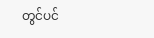တွင်ပင်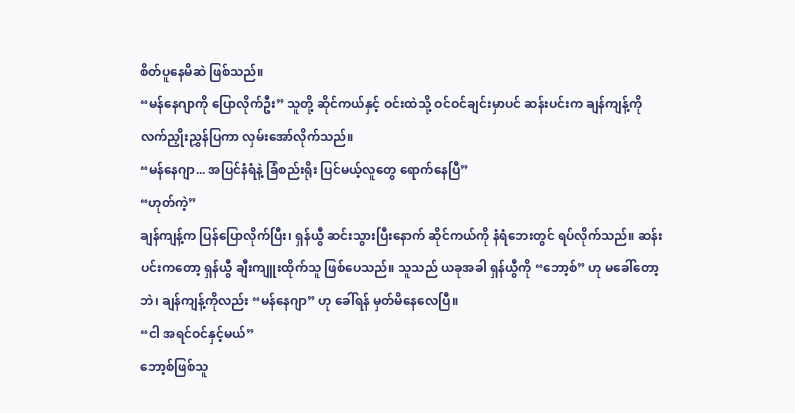စိတ်ပူနေမိဆဲ ဖြစ်သည်။
“မန်နေဂျာကို ပြောလိုက်ဦး” သူတို့ ဆိုင်ကယ်နှင့် ဝင်းထဲသို့ ဝင်ဝင်ချင်းမှာပင် ဆန်းပင်းက ချန်ကျန့်ကို လက်ညှိုးညွှန်ပြကာ လှမ်းအော်လိုက်သည်။
“မန်နေဂျာ... အပြင်နံရံနဲ့ ခြံစည်းရိုး ပြင်မယ့်လူတွေ ရောက်နေပြီ”
“ဟုတ်ကဲ့”
ချန်ကျန့်က ပြန်ပြောလိုက်ပြီး၊ ရှန်ယွီ ဆင်းသွားပြီးနောက် ဆိုင်ကယ်ကို နံရံဘေးတွင် ရပ်လိုက်သည်။ ဆန်းပင်းကတော့ ရှန်ယွီ ချီးကျူးထိုက်သူ ဖြစ်ပေသည်။ သူသည် ယခုအခါ ရှန်ယွီကို “ဘော့စ်” ဟု မခေါ်တော့ဘဲ၊ ချန်ကျန့်ကိုလည်း “မန်နေဂျာ” ဟု ခေါ်ရန် မှတ်မိနေလေပြီ။
“ငါ အရင်ဝင်နှင့်မယ်”
ဘော့စ်ဖြစ်သူ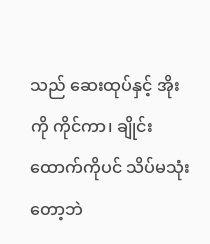သည် ဆေးထုပ်နှင့် အိုးကို ကိုင်ကာ၊ ချိုင်းထောက်ကိုပင် သိပ်မသုံးတော့ဘဲ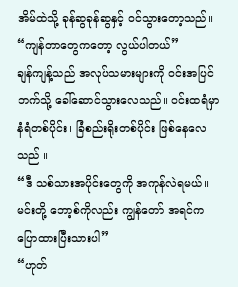အိမ်ထဲသို့ ခုန်ဆွခုန်ဆွနှင့် ဝင်သွားတော့သည်။
“ကျန်တာတွေကတော့ လွယ်ပါတယ်”
ချန်ကျန့်သည် အလုပ်သမားများကို ဝင်းအပြင်ဘက်သို့ ခေါ်ဆောင်သွားလေသည်။ ဝင်းထရံမှာ နံရံတစ်ပိုင်း၊ ခြံစည်းရိုးတစ်ပိုင်း ဖြစ်နေလေသည် ။
“ဒီ သစ်သားအပိုင်းတွေကို အကုန်လဲရမယ်။ မင်းတို့ ဘော့စ်ကိုလည်း ကျွန်တော် အရင်က ပြောထားပြီးသားပါ”
“ဟုတ်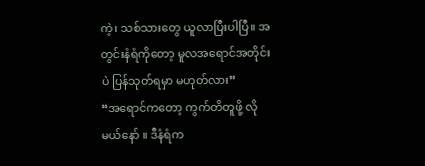ကဲ့၊ သစ်သားတွေ ယူလာပြီးပါပြီ။ အတွင်းနံရံကိုတော့ မူလအရောင်အတိုင်းပဲ ပြန်သုတ်ရမှာ မဟုတ်လား”
“အရောင်ကတော့ ကွက်တိတူဖို့ လိုမယ်နော် ။ ဒီနံရံက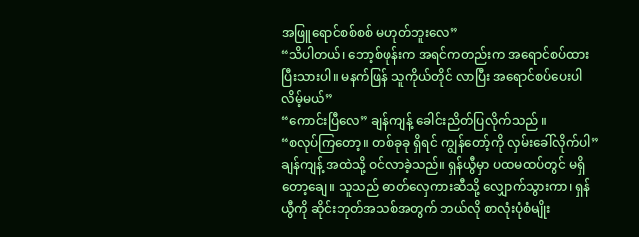အဖြူရောင်စစ်စစ် မဟုတ်ဘူးလေ”
“သိပါတယ်၊ ဘော့စ်ဖုန်းက အရင်ကတည်းက အရောင်စပ်ထားပြီးသားပါ။ မနက်ဖြန် သူကိုယ်တိုင် လာပြီး အရောင်စပ်ပေးပါလိမ့်မယ်”
“ကောင်းပြီလေ” ချန်ကျန့် ခေါင်းညိတ်ပြလိုက်သည် ။
“စလုပ်ကြတော့။ တစ်ခုခု ရှိရင် ကျွန်တော့်ကို လှမ်းခေါ်လိုက်ပါ”
ချန်ကျန့် အထဲသို့ ဝင်လာခဲ့သည်။ ရှန်ယွီမှာ ပထမထပ်တွင် မရှိတော့ချေ။ သူသည် ဓာတ်လှေကားဆီသို့ လျှောက်သွားကာ၊ ရှန်ယွီကို ဆိုင်းဘုတ်အသစ်အတွက် ဘယ်လို စာလုံးပုံစံမျိုး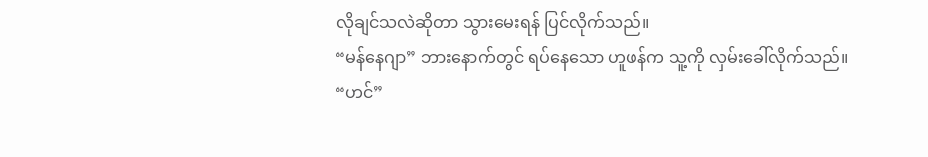လိုချင်သလဲဆိုတာ သွားမေးရန် ပြင်လိုက်သည်။
“မန်နေဂျာ” ဘားနောက်တွင် ရပ်နေသော ဟူဖန်က သူ့ကို လှမ်းခေါ်လိုက်သည်။
“ဟင်”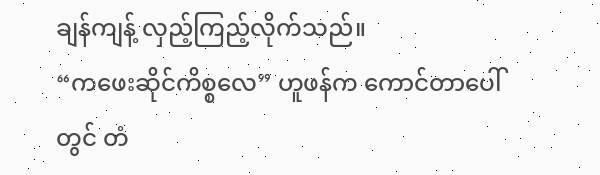ချန်ကျန့် လှည့်ကြည့်လိုက်သည်။
“ကဖေးဆိုင်ကိစ္စလေ” ဟူဖန်က ကောင်တာပေါ်တွင် တံ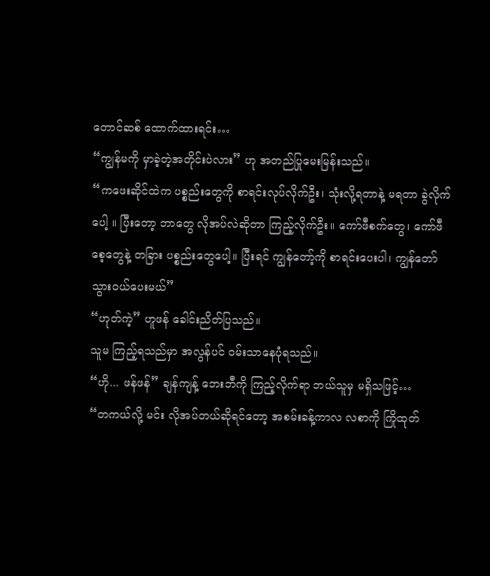တောင်ဆစ် ထောက်ထားရင်း…
“ကျွန်မကို မှာခဲ့တဲ့အတိုင်းပဲလား” ဟု အတည်ပြုမေးမြန်းသည်။
“ကဖေးဆိုင်ထဲက ပစ္စည်းတွေကို စာရင်းလုပ်လိုက်ဦး၊ သုံးလို့ရတာနဲ့ မရတာ ခွဲလိုက်ပေါ့ ။ ပြီးတော့ ဘာတွေ လိုအပ်လဲဆိုတာ ကြည့်လိုက်ဦး။ ကော်ဖီစက်တွေ၊ ကော်ဖီစေ့တွေနဲ့ တခြား ပစ္စည်းတွေပေါ့။ ပြီးရင် ကျွန်တော့်ကို စာရင်းပေးပါ၊ ကျွန်တော် သွားဝယ်ပေးမယ်”
“ဟုတ်ကဲ့” ဟူဖန် ခေါင်းညိတ်ပြသည်။
သူမ ကြည့်ရသည်မှာ အလွန်ပင် ဝမ်းသာနေပုံရသည်။
“ဟို... ဖန်ဖန်” ချန်ကျန့် ဘေးဘီကို ကြည့်လိုက်ရာ ဘယ်သူမှ မရှိသဖြင့်…
“တကယ်လို့ မင်း လိုအပ်တယ်ဆိုရင်တော့ အစမ်းခန့်ကာလ လစာကို ကြိုထုတ်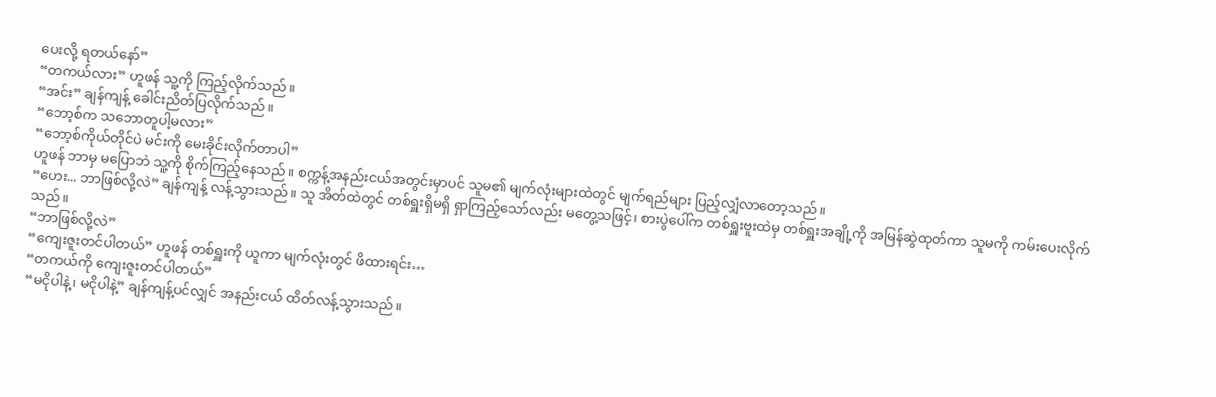ပေးလို့ ရတယ်နော်”
“တကယ်လား” ဟူဖန် သူ့ကို ကြည့်လိုက်သည်။
“အင်း” ချန်ကျန့် ခေါင်းညိတ်ပြလိုက်သည်။
“ဘော့စ်က သဘောတူပါ့မလား”
“ဘော့စ်ကိုယ်တိုင်ပဲ မင်းကို မေးခိုင်းလိုက်တာပါ”
ဟူဖန် ဘာမှ မပြောဘဲ သူ့ကို စိုက်ကြည့်နေသည်။ စက္ကန့်အနည်းငယ်အတွင်းမှာပင် သူမ၏ မျက်လုံးများထဲတွင် မျက်ရည်များ ပြည့်လျှံလာတော့သည်။
“ဟေး... ဘာဖြစ်လို့လဲ” ချန်ကျန့် လန့်သွားသည်။ သူ အိတ်ထဲတွင် တစ်ရှူးရှိမရှိ ရှာကြည့်သော်လည်း မတွေ့သဖြင့်၊ စားပွဲပေါ်က တစ်ရှူးဗူးထဲမှ တစ်ရှူးအချို့ကို အမြန်ဆွဲထုတ်ကာ သူမကို ကမ်းပေးလိုက်သည် ။
“ဘာဖြစ်လို့လဲ”
“ကျေးဇူးတင်ပါတယ်” ဟူဖန် တစ်ရှူးကို ယူကာ မျက်လုံးတွင် ဖိထားရင်း…
“တကယ်ကို ကျေးဇူးတင်ပါတယ်”
“မငိုပါနဲ့၊ မငိုပါနဲ့” ချန်ကျန့်ပင်လျှင် အနည်းငယ် ထိတ်လန့်သွားသည်။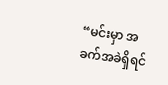“မင်းမှာ အခက်အခဲရှိရင်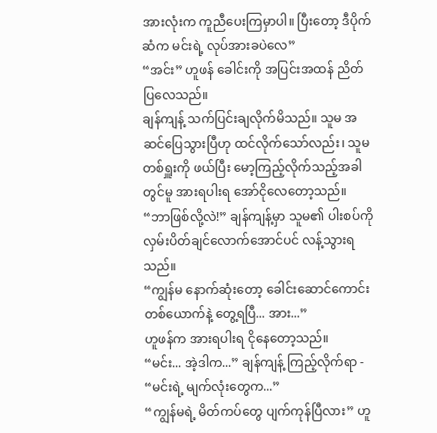အားလုံးက ကူညီပေးကြမှာပါ။ ပြီးတော့ ဒီပိုက်ဆံက မင်းရဲ့ လုပ်အားခပဲလေ”
“အင်း” ဟူဖန် ခေါင်းကို အပြင်းအထန် ညိတ်ပြလေသည်။
ချန်ကျန့် သက်ပြင်းချလိုက်မိသည်။ သူမ အဆင်ပြေသွားပြီဟု ထင်လိုက်သော်လည်း၊ သူမ တစ်ရှူးကို ဖယ်ပြီး မော့ကြည့်လိုက်သည့်အခါတွင်မူ အားရပါးရ အော်ငိုလေတော့သည်။
“ဘာဖြစ်လို့လဲ!” ချန်ကျန့်မှာ သူမ၏ ပါးစပ်ကို လှမ်းပိတ်ချင်လောက်အောင်ပင် လန့်သွားရသည်။
“ကျွန်မ နောက်ဆုံးတော့ ခေါင်းဆောင်ကောင်းတစ်ယောက်နဲ့ တွေ့ရပြီ... အား...”
ဟူဖန်က အားရပါးရ ငိုနေတော့သည်။
“မင်း... အဲ့ဒါက...” ချန်ကျန့် ကြည့်လိုက်ရာ - “မင်းရဲ့ မျက်လုံးတွေက...”
“ကျွန်မရဲ့ မိတ်ကပ်တွေ ပျက်ကုန်ပြီလား” ဟူ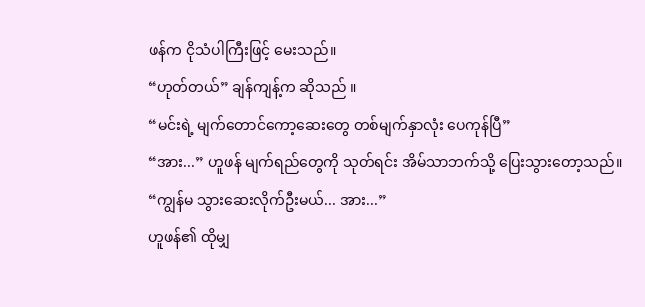ဖန်က ငိုသံပါကြီးဖြင့် မေးသည်။
“ဟုတ်တယ်” ချန်ကျန့်က ဆိုသည် ။
“မင်းရဲ့ မျက်တောင်ကော့ဆေးတွေ တစ်မျက်နှာလုံး ပေကုန်ပြီ”
“အား...” ဟူဖန် မျက်ရည်တွေကို သုတ်ရင်း အိမ်သာဘက်သို့ ပြေးသွားတော့သည်။
“ကျွန်မ သွားဆေးလိုက်ဦးမယ်... အား...”
ဟူဖန်၏ ထိုမျှ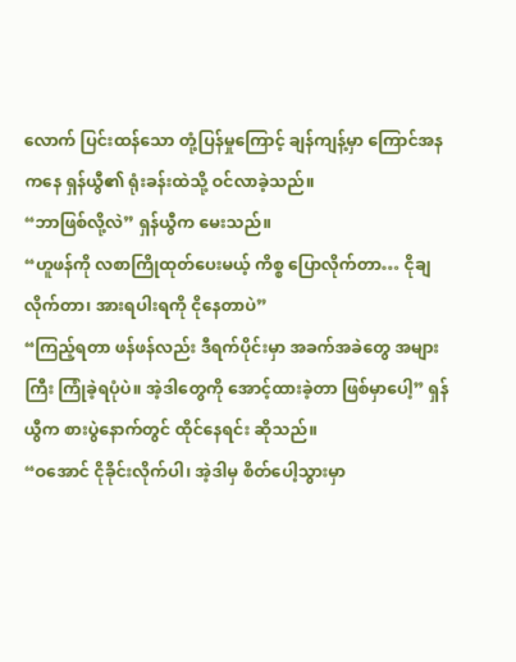လောက် ပြင်းထန်သော တုံ့ပြန်မှုကြောင့် ချန်ကျန့်မှာ ကြောင်အနကနေ ရှန်ယွီ၏ ရုံးခန်းထဲသို့ ဝင်လာခဲ့သည်။
“ဘာဖြစ်လို့လဲ” ရှန်ယွီက မေးသည်။
“ဟူဖန်ကို လစာကြိုထုတ်ပေးမယ့် ကိစ္စ ပြောလိုက်တာ… ငိုချလိုက်တာ၊ အားရပါးရကို ငိုနေတာပဲ”
“ကြည့်ရတာ ဖန်ဖန်လည်း ဒီရက်ပိုင်းမှာ အခက်အခဲတွေ အများကြီး ကြုံခဲ့ရပုံပဲ။ အဲ့ဒါတွေကို အောင့်ထားခဲ့တာ ဖြစ်မှာပေါ့” ရှန်ယွီက စားပွဲနောက်တွင် ထိုင်နေရင်း ဆိုသည်။
“ဝအောင် ငိုခိုင်းလိုက်ပါ၊ အဲ့ဒါမှ စိတ်ပေါ့သွားမှာ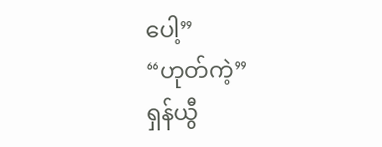ပေါ့”
“ဟုတ်ကဲ့”
ရှန်ယွီ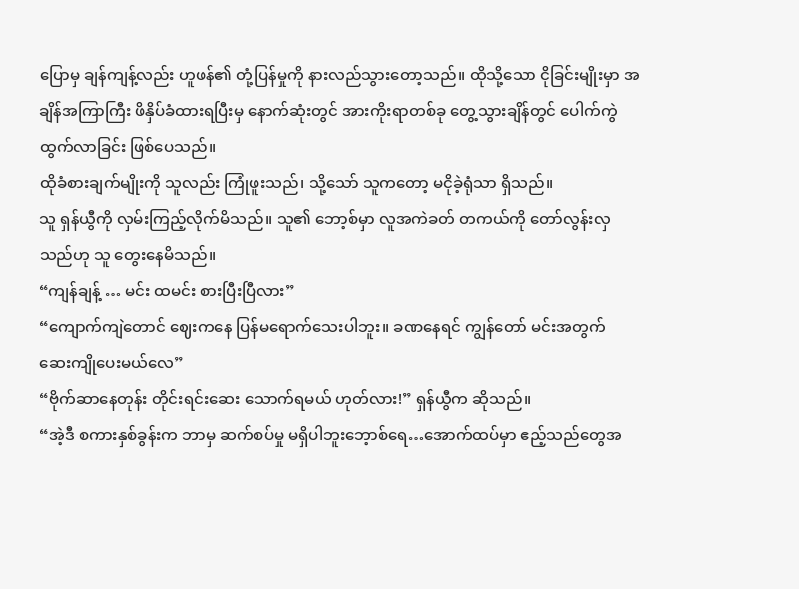ပြောမှ ချန်ကျန့်လည်း ဟူဖန်၏ တုံ့ပြန်မှုကို နားလည်သွားတော့သည်။ ထိုသို့သော ငိုခြင်းမျိုးမှာ အချိန်အကြာကြီး ဖိနှိပ်ခံထားရပြီးမှ နောက်ဆုံးတွင် အားကိုးရာတစ်ခု တွေ့သွားချိန်တွင် ပေါက်ကွဲထွက်လာခြင်း ဖြစ်ပေသည်။
ထိုခံစားချက်မျိုးကို သူလည်း ကြုံဖူးသည်၊ သို့သော် သူကတော့ မငိုခဲ့ရုံသာ ရှိသည်။
သူ ရှန်ယွီကို လှမ်းကြည့်လိုက်မိသည်။ သူ၏ ဘော့စ်မှာ လူအကဲခတ် တကယ်ကို တော်လွန်းလှသည်ဟု သူ တွေးနေမိသည်။
“ကျန်ချန့် … မင်း ထမင်း စားပြီးပြီလား”
“ကျောက်ကျဲတောင် ဈေးကနေ ပြန်မရောက်သေးပါဘူး။ ခဏနေရင် ကျွန်တော် မင်းအတွက် ဆေးကျိုပေးမယ်လေ”
“ဗိုက်ဆာနေတုန်း တိုင်းရင်းဆေး သောက်ရမယ် ဟုတ်လား!” ရှန်ယွီက ဆိုသည်။
“အဲ့ဒီ စကားနှစ်ခွန်းက ဘာမှ ဆက်စပ်မှု မရှိပါဘူးဘေ့ာစ်ရေ…အောက်ထပ်မှာ ဧည့်သည်တွေအ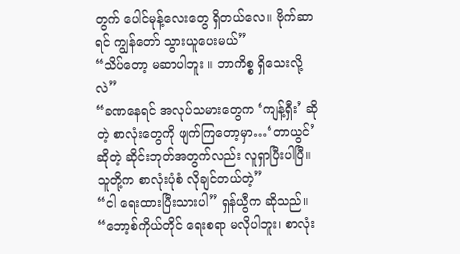တွက် ပေါင်မုန့်လေးတွေ ရှိတယ်လေ။ ဗိုက်ဆာရင် ကျွန်တော် သွားယူပေးမယ်”
“သိပ်တော့ မဆာပါဘူး ။ ဘာကိစ္စ ရှိသေးလို့လဲ”
“ခဏနေရင် အလုပ်သမားတွေက ‘ကျန့်ရှီး’ ဆိုတဲ့ စာလုံးတွေကို ဖျက်ကြတော့မှာ…‘တာယွင်’ ဆိုတဲ့ ဆိုင်းဘုတ်အတွက်လည်း လူရှာပြီးပါပြီ။ သူတို့က စာလုံးပုံစံ လိုချင်တယ်တဲ့”
“ငါ ရေးထားပြီးသားပါ” ရှန်ယွီက ဆိုသည်။
“ဘော့စ်ကိုယ်တိုင် ရေးစရာ မလိုပါဘူး၊ စာလုံး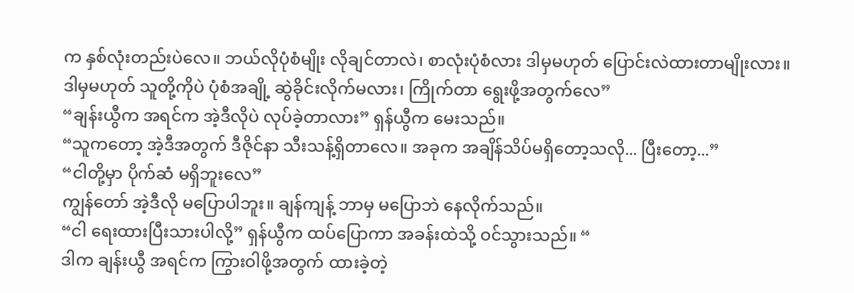က နှစ်လုံးတည်းပဲလေ။ ဘယ်လိုပုံစံမျိုး လိုချင်တာလဲ၊ စာလုံးပုံစံလား ဒါမှမဟုတ် ပြောင်းလဲထားတာမျိုးလား။ ဒါမှမဟုတ် သူတို့ကိုပဲ ပုံစံအချို့ ဆွဲခိုင်းလိုက်မလား၊ ကြိုက်တာ ရွေးဖို့အတွက်လေ”
“ချန်းယွီက အရင်က အဲ့ဒီလိုပဲ လုပ်ခဲ့တာလား” ရှန်ယွီက မေးသည်။
“သူကတော့ အဲ့ဒီအတွက် ဒီဇိုင်နာ သီးသန့်ရှိတာလေ။ အခုက အချိန်သိပ်မရှိတော့သလို... ပြီးတော့...”
“ငါတို့မှာ ပိုက်ဆံ မရှိဘူးလေ”
ကျွန်တော် အဲ့ဒီလို မပြောပါဘူး။ ချန်ကျန့် ဘာမှ မပြောဘဲ နေလိုက်သည်။
“ငါ ရေးထားပြီးသားပါလို့” ရှန်ယွီက ထပ်ပြောကာ အခန်းထဲသို့ ဝင်သွားသည်။ “
ဒါက ချန်းယွီ အရင်က ကြွားဝါဖို့အတွက် ထားခဲ့တဲ့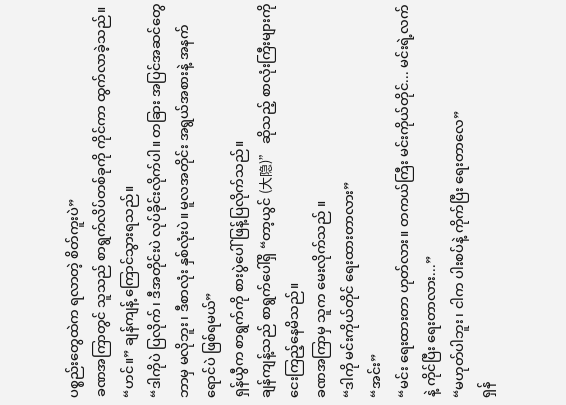ပစ္စည်းတွေထဲက ရလာတဲ့ စိတ်ကူးပဲ”
ခဏအကြာတွင် သူသည် စာရွက်လိပ်တစ်ခုကို ကိုင်ကာ ထွက်လာခဲ့သည်။
“ဟင်။” ချန်ကျန့် ကြောင်သွားရသည်။
“ဒါကိုပဲ ပြလိုက်၊ ဒီအတိုင်းပဲ လုပ်ခိုင်းလိုက်ပါ။ တခြား အပြင်အဆင်တွေ ဘာမှ မလိုဘူး၊ ဒီစာလုံး နှစ်လုံးပဲ။ မူလအတိုင်း အရွယ်အစားနဲ့ အနက်ရောင်ပဲ ဖြစ်ရမယ်”
ရှန်ယွီက စာရွက်ကို စားပွဲပေါ် ဖြန့်ပြလိုက်သည်။
ချန်ကျန့်သည် စာရွက်ပေါ်ရှိ “တာ့ယွင် (大隐)” ဆိုသည့် စာလုံးကြီးများကို ငေးကြည့်နေမိသည်။
ခဏအကြာမှ သူက မေးလိုက်သည် ။
“ဒါကို မင်းကိုယ်တိုင် ရေးထားတာလား”
“အင်း”
“မင်း ရေးထားတာ ဟုတ်လား။ တကယ်ကြီး မင်းကိုယ်တိုင်... မင်းရဲ့လက်နဲ့ ကိုင်ပြီး ရေးတာလား...”
“မဟုတ်ပါဘူး၊ ငါက ပါးစပ်နဲ့ ကိုက်ပြီး ရေးတာလေ”
ရှန်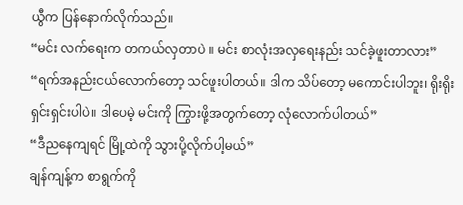ယွီက ပြန်နောက်လိုက်သည်။
“မင်း လက်ရေးက တကယ်လှတာပဲ ။ မင်း စာလုံးအလှရေးနည်း သင်ခဲ့ဖူးတာလား”
“ရက်အနည်းငယ်လောက်တော့ သင်ဖူးပါတယ်။ ဒါက သိပ်တော့ မကောင်းပါဘူး၊ ရိုးရိုးရှင်းရှင်းပါပဲ။ ဒါပေမဲ့ မင်းကို ကြွားဖို့အတွက်တော့ လုံလောက်ပါတယ်”
“ဒီညနေကျရင် မြို့ထဲကို သွားပို့လိုက်ပါ့မယ်”
ချန်ကျန့်က စာရွက်ကို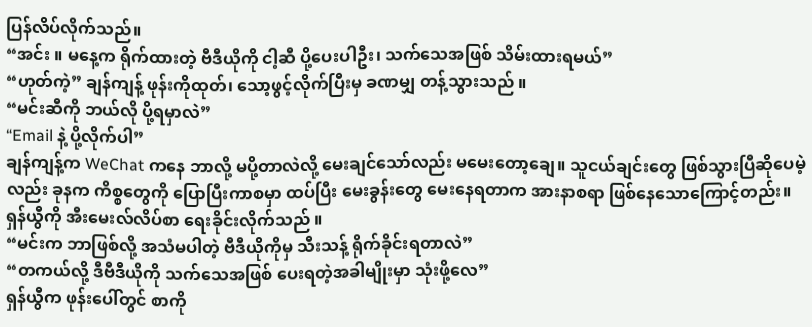ပြန်လိပ်လိုက်သည်။
“အင်း ။ မနေ့က ရိုက်ထားတဲ့ ဗီဒီယိုကို ငါ့ဆီ ပို့ပေးပါဦး၊ သက်သေအဖြစ် သိမ်းထားရမယ်”
“ဟုတ်ကဲ့” ချန်ကျန့် ဖုန်းကိုထုတ်၊ သော့ဖွင့်လိုက်ပြီးမှ ခဏမျှ တန့်သွားသည် ။
“မင်းဆီကို ဘယ်လို ပို့ရမှာလဲ”
“Email နဲ့ ပို့လိုက်ပါ”
ချန်ကျန့်က WeChat ကနေ ဘာလို့ မပို့တာလဲလို့ မေးချင်သော်လည်း မမေးတော့ချေ။ သူငယ်ချင်းတွေ ဖြစ်သွားပြီဆိုပေမဲ့လည်း ခုနက ကိစ္စတွေကို ပြောပြီးကာစမှာ ထပ်ပြီး မေးခွန်းတွေ မေးနေရတာက အားနာစရာ ဖြစ်နေသောကြောင့်တည်း။ ရှန်ယွီကို အီးမေးလ်လိပ်စာ ရေးခိုင်းလိုက်သည် ။
“မင်းက ဘာဖြစ်လို့ အသံမပါတဲ့ ဗီဒီယိုကိုမှ သီးသန့် ရိုက်ခိုင်းရတာလဲ”
“တကယ်လို့ ဒီဗီဒီယိုကို သက်သေအဖြစ် ပေးရတဲ့အခါမျိုးမှာ သုံးဖို့လေ”
ရှန်ယွီက ဖုန်းပေါ်တွင် စာကို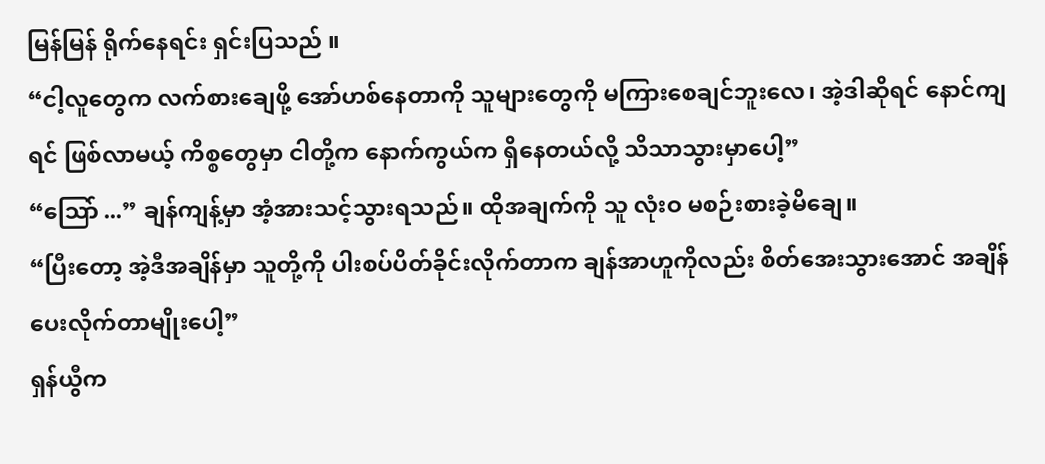မြန်မြန် ရိုက်နေရင်း ရှင်းပြသည် ။
“ငါ့လူတွေက လက်စားချေဖို့ အော်ဟစ်နေတာကို သူများတွေကို မကြားစေချင်ဘူးလေ၊ အဲ့ဒါဆိုရင် နောင်ကျရင် ဖြစ်လာမယ့် ကိစ္စတွေမှာ ငါတို့က နောက်ကွယ်က ရှိနေတယ်လို့ သိသာသွားမှာပေါ့”
“သြော် ...” ချန်ကျန့်မှာ အံ့အားသင့်သွားရသည်။ ထိုအချက်ကို သူ လုံးဝ မစဉ်းစားခဲ့မိချေ။
“ပြီးတော့ အဲ့ဒီအချိန်မှာ သူတို့ကို ပါးစပ်ပိတ်ခိုင်းလိုက်တာက ချန်အာဟူကိုလည်း စိတ်အေးသွားအောင် အချိန်ပေးလိုက်တာမျိုးပေါ့”
ရှန်ယွီက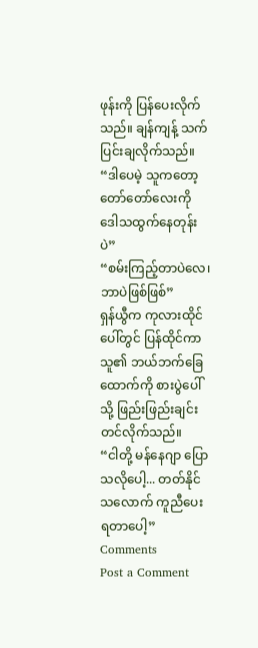ဖုန်းကို ပြန်ပေးလိုက်သည်။ ချန်ကျန့် သက်ပြင်းချလိုက်သည်။
“ဒါပေမဲ့ သူကတော့ တော်တော်လေးကို ဒေါသထွက်နေတုန်းပဲ”
“စမ်းကြည့်တာပဲလေ၊ ဘာပဲဖြစ်ဖြစ်”
ရှန်ယွီက ကုလားထိုင်ပေါ်တွင် ပြန်ထိုင်ကာ သူ၏ ဘယ်ဘက်ခြေထောက်ကို စားပွဲပေါ်သို့ ဖြည်းဖြည်းချင်း တင်လိုက်သည်။
“ငါတို့ မန်နေဂျာ ပြောသလိုပေါ့... တတ်နိုင်သလောက် ကူညီပေးရတာပေါ့”
Comments
Post a Comment